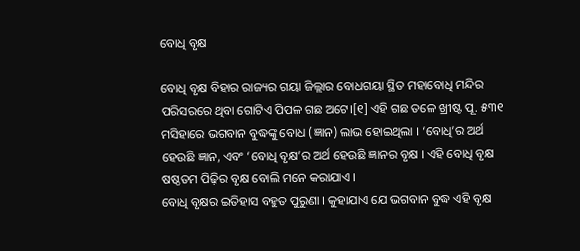ବୋଧି ବୃକ୍ଷ

ବୋଧି ବୃକ୍ଷ ବିହାର ରାଜ୍ୟର ଗୟା ଜିଲ୍ଲାର ବୋଧଗୟା ସ୍ଥିତ ମହାବୋଧି ମନ୍ଦିର ପରିସରରେ ଥିବା ଗୋଟିଏ ପିପଳ ଗଛ ଅଟେ।[୧] ଏହି ଗଛ ତଳେ ଖ୍ରୀଷ୍ଟ ପୂ. ୫୩୧ ମସିହାରେ ଭଗବାନ ବୁଦ୍ଧଙ୍କୁ ବୋଧ (ଜ୍ଞାନ) ଲାଭ ହୋଇଥିଲା । ‘ବୋଧି’ର ଅର୍ଥ ହେଉଛି ଜ୍ଞାନ, ଏବଂ ‘ବୋଧି ବୃକ୍ଷ’ର ଅର୍ଥ ହେଉଛି ଜ୍ଞାନର ବୃକ୍ଷ । ଏହି ବୋଧି ବୃକ୍ଷ ଷଷ୍ଠତମ ପିଢ଼ିର ବୃକ୍ଷ ବୋଲି ମନେ କରାଯାଏ ।
ବୋଧି ବୃକ୍ଷର ଇତିହାସ ବହୁତ ପୁରୁଣା । କୁହାଯାଏ ଯେ ଭଗବାନ ବୁଦ୍ଧ ଏହି ବୃକ୍ଷ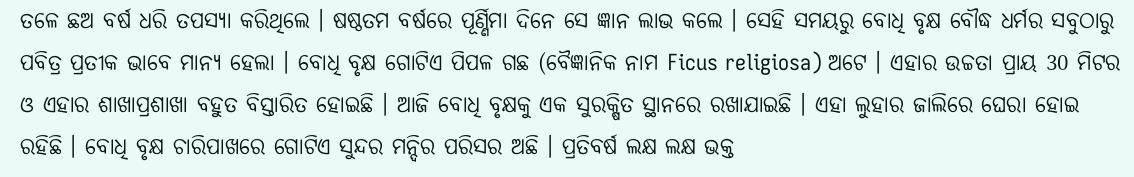ତଳେ ଛଅ ବର୍ଷ ଧରି ତପସ୍ୟା କରିଥିଲେ । ଷଷ୍ଠତମ ବର୍ଷରେ ପୂର୍ଣ୍ଣିମା ଦିନେ ସେ ଜ୍ଞାନ ଲାଭ କଲେ । ସେହି ସମୟରୁ ବୋଧି ବୃକ୍ଷ ବୌଦ୍ଧ ଧର୍ମର ସବୁଠାରୁ ପବିତ୍ର ପ୍ରତୀକ ଭାବେ ମାନ୍ୟ ହେଲା । ବୋଧି ବୃକ୍ଷ ଗୋଟିଏ ପିପଳ ଗଛ (ବୈଜ୍ଞାନିକ ନାମ Ficus religiosa) ଅଟେ । ଏହାର ଉଚ୍ଚତା ପ୍ରାୟ 30 ମିଟର ଓ ଏହାର ଶାଖାପ୍ରଶାଖା ବହୁତ ବିସ୍ତାରିତ ହୋଇଛି । ଆଜି ବୋଧି ବୃକ୍ଷକୁ ଏକ ସୁରକ୍ଷିତ ସ୍ଥାନରେ ରଖାଯାଇଛି । ଏହା ଲୁହାର ଜାଲିରେ ଘେରା ହୋଇ ରହିଛି । ବୋଧି ବୃକ୍ଷ ଚାରିପାଖରେ ଗୋଟିଏ ସୁନ୍ଦର ମନ୍ଦିର ପରିସର ଅଛି । ପ୍ରତିବର୍ଷ ଲକ୍ଷ ଲକ୍ଷ ଭକ୍ତ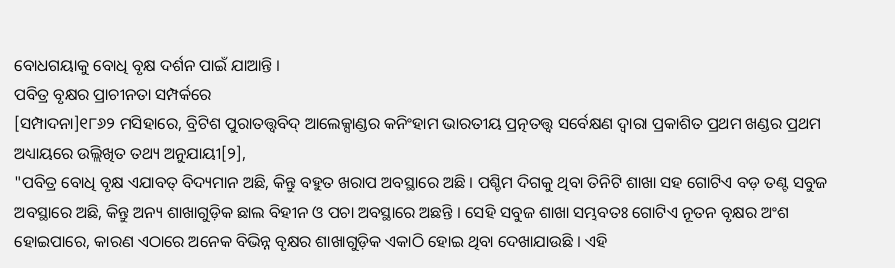ବୋଧଗୟାକୁ ବୋଧି ବୃକ୍ଷ ଦର୍ଶନ ପାଇଁ ଯାଆନ୍ତି ।
ପବିତ୍ର ବୃକ୍ଷର ପ୍ରାଚୀନତା ସମ୍ପର୍କରେ
[ସମ୍ପାଦନା]୧୮୬୨ ମସିହାରେ, ବ୍ରିଟିଶ ପୁରାତତ୍ତ୍ୱବିଦ୍ ଆଲେକ୍ସାଣ୍ଡର କନିଂହାମ ଭାରତୀୟ ପ୍ରତ୍ନତତ୍ତ୍ବ ସର୍ବେକ୍ଷଣ ଦ୍ୱାରା ପ୍ରକାଶିତ ପ୍ରଥମ ଖଣ୍ଡର ପ୍ରଥମ ଅଧ୍ୟାୟରେ ଉଲ୍ଲିଖିତ ତଥ୍ୟ ଅନୁଯାୟୀ[୨],
"ପବିତ୍ର ବୋଧି ବୃକ୍ଷ ଏଯାବତ୍ ବିଦ୍ୟମାନ ଅଛି, କିନ୍ତୁ ବହୁତ ଖରାପ ଅବସ୍ଥାରେ ଅଛି । ପଶ୍ଚିମ ଦିଗକୁ ଥିବା ତିନିଟି ଶାଖା ସହ ଗୋଟିଏ ବଡ଼ ତଣ୍ଟ ସବୁଜ ଅବସ୍ଥାରେ ଅଛି, କିନ୍ତୁ ଅନ୍ୟ ଶାଖାଗୁଡ଼ିକ ଛାଲ ବିହୀନ ଓ ପଚା ଅବସ୍ଥାରେ ଅଛନ୍ତି । ସେହି ସବୁଜ ଶାଖା ସମ୍ଭବତଃ ଗୋଟିଏ ନୂତନ ବୃକ୍ଷର ଅଂଶ ହୋଇପାରେ, କାରଣ ଏଠାରେ ଅନେକ ବିଭିନ୍ନ ବୃକ୍ଷର ଶାଖାଗୁଡ଼ିକ ଏକାଠି ହୋଇ ଥିବା ଦେଖାଯାଉଛି । ଏହି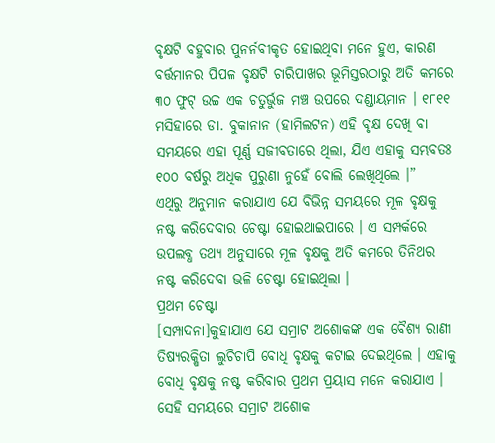ବୃକ୍ଷଟି ବହୁବାର ପୁନର୍ନବୀକୃତ ହୋଇଥିବା ମନେ ହୁଏ, କାରଣ ବର୍ତ୍ତମାନର ପିପଳ ବୃକ୍ଷଟି ଚାରିପାଖର ଭୂମିସ୍ତରଠାରୁ ଅତି କମରେ ୩୦ ଫୁଟ୍ ଉଚ୍ଚ ଏକ ଚତୁର୍ଭୁଜ ମଞ୍ଚ ଉପରେ ଦଣ୍ଡାୟମାନ । ୧୮୧୧ ମସିହାରେ ଡା. ବୁକାନାନ (ହାମିଲଟନ) ଏହି ବୃକ୍ଷ ଦେଖି ବା ସମୟରେ ଏହା ପୂର୍ଣ୍ଣ ସଜୀବତାରେ ଥିଲା, ଯିଏ ଏହାକୁ ସମ୍ଭବତଃ ୧୦୦ ବର୍ଷରୁ ଅଧିକ ପୁରୁଣା ନୁହେଁ ବୋଲି ଲେଖିଥିଲେ ।”
ଏଥିରୁ ଅନୁମାନ କରାଯାଏ ଯେ ବିଭିନ୍ନ ସମୟରେ ମୂଳ ବୃକ୍ଷକୁ ନଷ୍ଟ କରିଦେବାର ଚେଷ୍ଟା ହୋଇଥାଇପାରେ । ଏ ସମ୍ପର୍କରେ ଉପଲବ୍ଧ ତଥ୍ୟ ଅନୁସାରେ ମୂଳ ବୃକ୍ଷକୁ ଅତି କମରେ ତିନିଥର ନଷ୍ଟ କରିଦେବା ଭଳି ଚେଷ୍ଟା ହୋଇଥିଲା ।
ପ୍ରଥମ ଚେଷ୍ଟା
[ସମ୍ପାଦନା]କୁହାଯାଏ ଯେ ସମ୍ରାଟ ଅଶୋକଙ୍କ ଏକ ବୈଶ୍ୟ ରାଣୀ ତିଷ୍ୟରକ୍ଷିତା ଲୁଚିଚାପି ବୋଧି ବୃକ୍ଷକୁ କଟାଇ ଦେଇଥିଲେ । ଏହାକୁ ବୋଧି ବୃକ୍ଷକୁ ନଷ୍ଟ କରିବାର ପ୍ରଥମ ପ୍ରୟାସ ମନେ କରାଯାଏ । ସେହି ସମୟରେ ସମ୍ରାଟ ଅଶୋକ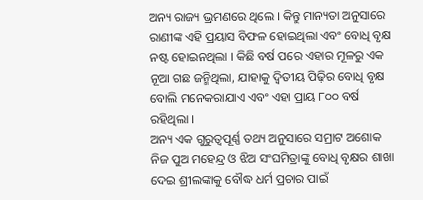ଅନ୍ୟ ରାଜ୍ୟ ଭ୍ରମଣରେ ଥିଲେ । କିନ୍ତୁ ମାନ୍ୟତା ଅନୁସାରେ ରାଣୀଙ୍କ ଏହି ପ୍ରୟାସ ବିଫଳ ହୋଇଥିଲା ଏବଂ ବୋଧି ବୃକ୍ଷ ନଷ୍ଟ ହୋଇନଥିଲା । କିଛି ବର୍ଷ ପରେ ଏହାର ମୂଳରୁ ଏକ ନୂଆ ଗଛ ଜନ୍ମିଥିଲା, ଯାହାକୁ ଦ୍ବିତୀୟ ପିଢ଼ିର ବୋଧି ବୃକ୍ଷ ବୋଲି ମନେକରାଯାଏ ଏବଂ ଏହା ପ୍ରାୟ ୮୦୦ ବର୍ଷ ରହିଥିଲା ।
ଅନ୍ୟ ଏକ ଗୁରୁତ୍ୱପୂର୍ଣ୍ଣ ତଥ୍ୟ ଅନୁସାରେ ସମ୍ରାଟ ଅଶୋକ ନିଜ ପୁଅ ମହେନ୍ଦ୍ର ଓ ଝିଅ ସଂଘମିତ୍ରାଙ୍କୁ ବୋଧି ବୃକ୍ଷର ଶାଖା ଦେଇ ଶ୍ରୀଲଙ୍କାକୁ ବୌଦ୍ଧ ଧର୍ମ ପ୍ରଚାର ପାଇଁ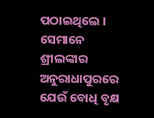ପଠାଇଥିଲେ । ସେମାନେ ଶ୍ରୀଲଙ୍କାର ଅନୁରାଧାପୁରରେ ଯେଉଁ ବୋଧି ବୃକ୍ଷ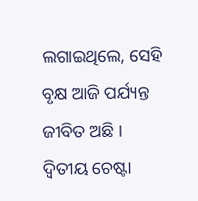ଲଗାଇଥିଲେ, ସେହି ବୃକ୍ଷ ଆଜି ପର୍ଯ୍ୟନ୍ତ ଜୀବିତ ଅଛି ।
ଦ୍ବିତୀୟ ଚେଷ୍ଟା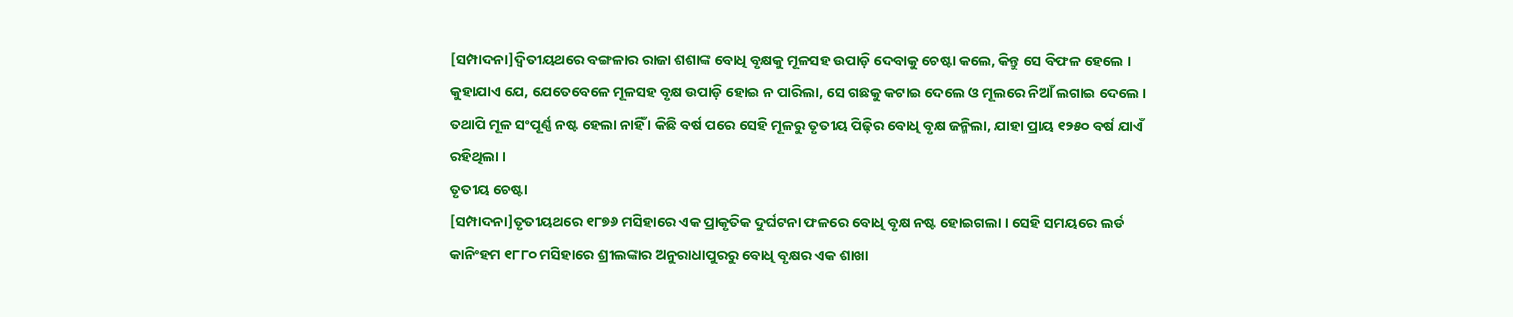[ସମ୍ପାଦନା]ଦ୍ବିତୀୟଥରେ ବଙ୍ଗଳାର ରାଜା ଶଶାଙ୍କ ବୋଧି ବୃକ୍ଷକୁ ମୂଳସହ ଉପାଡ଼ି ଦେବାକୁ ଚେଷ୍ଟା କଲେ, କିନ୍ତୁ ସେ ବିଫଳ ହେଲେ । କୁହାଯାଏ ଯେ, ଯେତେବେଳେ ମୂଳସହ ବୃକ୍ଷ ଉପାଡ଼ି ହୋଇ ନ ପାରିଲା, ସେ ଗଛକୁ କଟାଇ ଦେଲେ ଓ ମୂଲରେ ନିଆଁ ଲଗାଇ ଦେଲେ । ତଥାପି ମୂଳ ସଂପୂର୍ଣ୍ଣ ନଷ୍ଟ ହେଲା ନାହିଁ । କିଛି ବର୍ଷ ପରେ ସେହି ମୂଳରୁ ତୃତୀୟ ପିଢ଼ିର ବୋଧି ବୃକ୍ଷ ଜନ୍ମିଲା, ଯାହା ପ୍ରାୟ ୧୨୫୦ ବର୍ଷ ଯାଏଁ ରହିଥିଲା ।
ତୃତୀୟ ଚେଷ୍ଟା
[ସମ୍ପାଦନା]ତୃତୀୟଥରେ ୧୮୭୬ ମସିହାରେ ଏକ ପ୍ରାକୃତିକ ଦୁର୍ଘଟନା ଫଳରେ ବୋଧି ବୃକ୍ଷ ନଷ୍ଟ ହୋଇଗଲା । ସେହି ସମୟରେ ଲର୍ଡ କାନିଂହମ ୧୮୮୦ ମସିହାରେ ଶ୍ରୀଲଙ୍କାର ଅନୁରାଧାପୁରରୁ ବୋଧି ବୃକ୍ଷର ଏକ ଶାଖା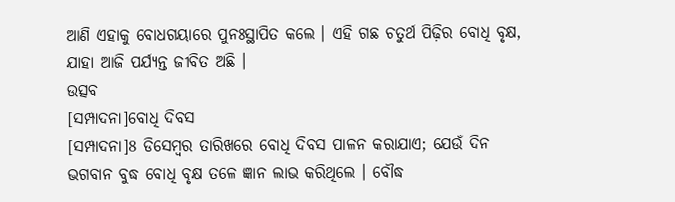ଆଣି ଏହାକୁ ବୋଧଗୟାରେ ପୁନଃସ୍ଥାପିତ କଲେ । ଏହି ଗଛ ଚତୁର୍ଥ ପିଢ଼ିର ବୋଧି ବୃକ୍ଷ, ଯାହା ଆଜି ପର୍ଯ୍ୟନ୍ତ ଜୀବିତ ଅଛି ।
ଉତ୍ସବ
[ସମ୍ପାଦନା]ବୋଧି ଦିବସ
[ସମ୍ପାଦନା]8 ଡିସେମ୍ବର ତାରିଖରେ ବୋଧି ଦିବସ ପାଳନ କରାଯାଏ; ଯେଉଁ ଦିନ ଭଗବାନ ବୁଦ୍ଧ ବୋଧି ବୃକ୍ଷ ତଳେ ଜ୍ଞାନ ଲାଭ କରିଥିଲେ । ବୌଦ୍ଧ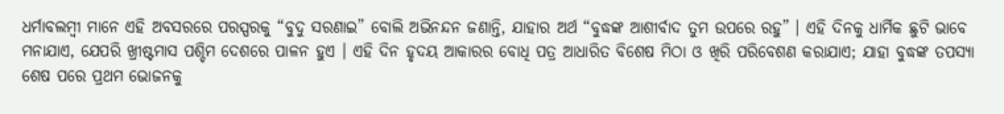ଧର୍ମାବଲମ୍ବୀ ମାନେ ଏହି ଅବସରରେ ପରସ୍ପରକୁ “ବୁଦୁ ସରଣାଇ” ବୋଲି ଅଭିନନ୍ଦନ ଜଣାନ୍ତି, ଯାହାର ଅର୍ଥ “ବୁଦ୍ଧଙ୍କ ଆଶୀର୍ବାଦ ତୁମ ଉପରେ ରହୁ” । ଏହି ଦିନକୁ ଧାର୍ମିକ ଛୁଟି ଭାବେ ମନାଯାଏ, ଯେପରି ଖ୍ରୀଷ୍ଟମାସ ପଶ୍ଚିମ ଦେଶରେ ପାଳନ ହୁଏ । ଏହି ଦିନ ହୃଦୟ ଆକାରର ବୋଧି ପତ୍ର ଆଧାରିତ ବିଶେଷ ମିଠା ଓ ଖିରି ପରିବେଶଣ କରାଯାଏ; ଯାହା ବୁଦ୍ଧଙ୍କ ତପସ୍ୟା ଶେଷ ପରେ ପ୍ରଥମ ଭୋଜନକୁ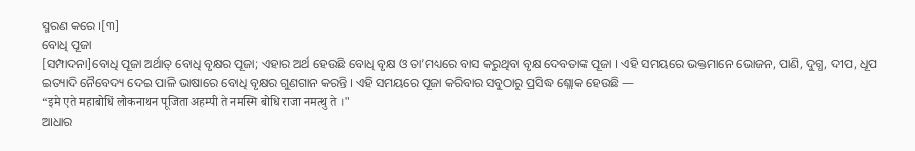ସ୍ମରଣ କରେ ।[୩]
ବୋଧି ପୂଜା
[ସମ୍ପାଦନା]ବୋଧି ପୂଜା ଅର୍ଥାତ୍ ବୋଧି ବୃକ୍ଷର ପୂଜା; ଏହାର ଅର୍ଥ ହେଉଛି ବୋଧି ବୃକ୍ଷ ଓ ତା’ମଧ୍ୟରେ ବାସ କରୁଥିବା ବୃକ୍ଷ ଦେବତାଙ୍କ ପୂଜା । ଏହି ସମୟରେ ଭକ୍ତମାନେ ଭୋଜନ, ପାଣି, ଦୁଗ୍ଧ, ଦୀପ, ଧୂପ ଇତ୍ୟାଦି ନୈବେଦ୍ୟ ଦେଇ ପାଳି ଭାଷାରେ ବୋଧି ବୃକ୍ଷର ଗୁଣଗାନ କରନ୍ତି । ଏହି ସମୟରେ ପୂଜା କରିବାର ସବୁଠାରୁ ପ୍ରସିଦ୍ଧ ଶ୍ଲୋକ ହେଉଛି —
“इमे एते महाबोधिं लोकनाथन पूजिता अहम्पी ते नमस्मि बोधि राजा नमत्थु ते ।"
ଆଧାର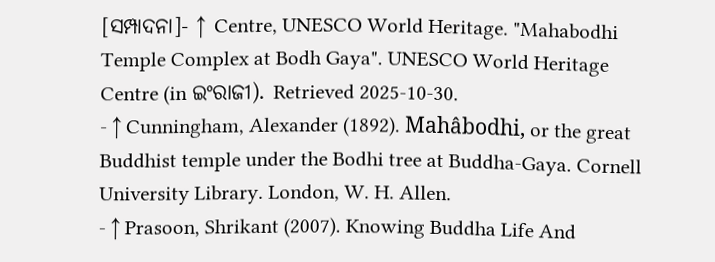[ସମ୍ପାଦନା]- ↑ Centre, UNESCO World Heritage. "Mahabodhi Temple Complex at Bodh Gaya". UNESCO World Heritage Centre (in ଇଂରାଜୀ). Retrieved 2025-10-30.
- ↑ Cunningham, Alexander (1892). Mahâbodhi, or the great Buddhist temple under the Bodhi tree at Buddha-Gaya. Cornell University Library. London, W. H. Allen.
- ↑ Prasoon, Shrikant (2007). Knowing Buddha Life And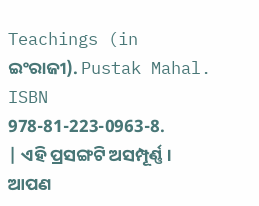Teachings (in ଇଂରାଜୀ). Pustak Mahal. ISBN 978-81-223-0963-8.
| ଏହି ପ୍ରସଙ୍ଗଟି ଅସମ୍ପୂର୍ଣ୍ଣ । ଆପଣ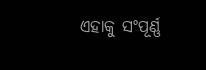ଏହାକୁ ସଂପୂର୍ଣ୍ଣ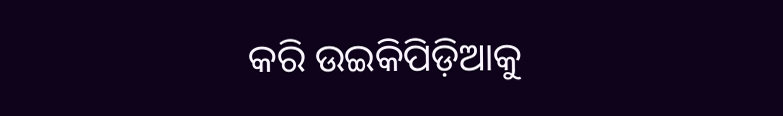କରି ଉଇକିପିଡ଼ିଆକୁ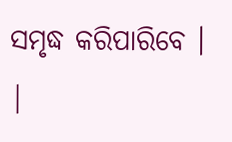ସମୃଦ୍ଧ କରିପାରିବେ । |